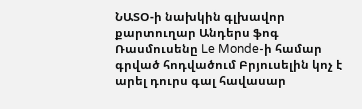ՆԱՏՕ-ի նախկին գլխավոր քարտուղար Անդերս ֆոգ Ռասմուսենը Le Monde-ի համար գրված հոդվածում Բրյուսելին կոչ է արել դուրս գալ հավասար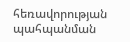հեռավորության պահպանման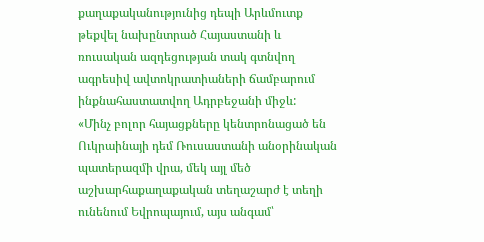քաղաքականությունից դեպի Արևմուտք թեքվել նախընտրած Հայաստանի և ռուսական ազդեցության տակ գտնվող ագրեսիվ ավտոկրատիաների ճամբարում ինքնահաստատվող Ադրբեջանի միջև:
«Մինչ բոլոր հայացքները կենտրոնացած են Ուկրաինայի դեմ Ռուսաստանի անօրինական պատերազմի վրա, մեկ այլ մեծ աշխարհաքաղաքական տեղաշարժ է տեղի ունենում Եվրոպայում, այս անգամ՝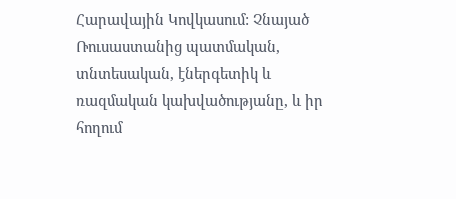Հարավային Կովկասում: Չնայած Ռուսաստանից պատմական, տնտեսական, էներգետիկ և ռազմական կախվածությանը, և իր հողում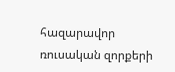հազարավոր ռուսական զորքերի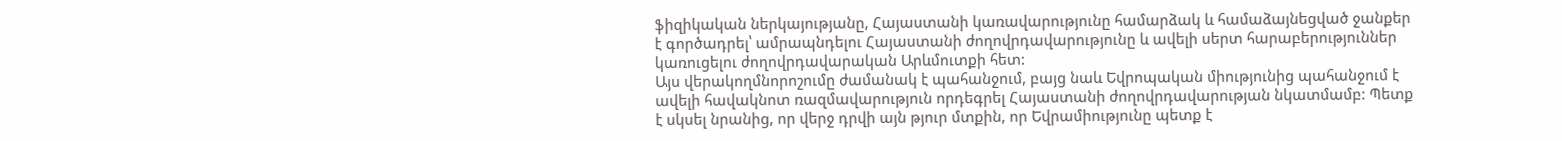ֆիզիկական ներկայությանը, Հայաստանի կառավարությունը համարձակ և համաձայնեցված ջանքեր է գործադրել՝ ամրապնդելու Հայաստանի ժողովրդավարությունը և ավելի սերտ հարաբերություններ կառուցելու ժողովրդավարական Արևմուտքի հետ:
Այս վերակողմնորոշումը ժամանակ է պահանջում, բայց նաև Եվրոպական միությունից պահանջում է ավելի հավակնոտ ռազմավարություն որդեգրել Հայաստանի ժողովրդավարության նկատմամբ: Պետք է սկսել նրանից, որ վերջ դրվի այն թյուր մտքին, որ Եվրամիությունը պետք է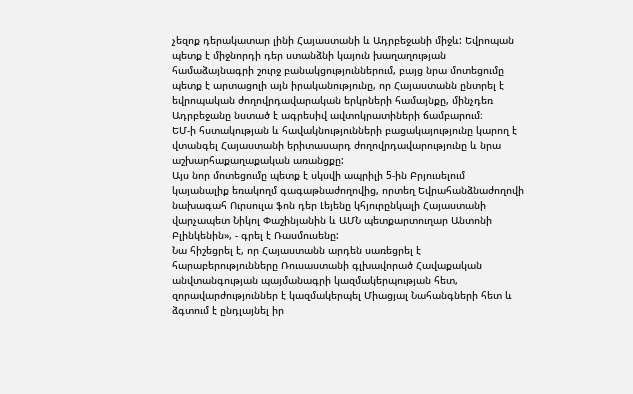չեզոք դերակատար լինի Հայաստանի և Ադրբեջանի միջև: Եվրոպան պետք է միջնորդի դեր ստանձնի կայուն խաղաղության համաձայնագրի շուրջ բանակցություններում, բայց նրա մոտեցումը պետք է արտացոլի այն իրականությունը, որ Հայաստանն ընտրել է եվրոպական ժողովրդավարական երկրների համայնքը, մինչդեռ Ադրբեջանը նստած է ագրեսիվ ավտոկրատիների ճամբարում։
ԵՄ-ի հստակության և հավակնությունների բացակայությունը կարող է վտանգել Հայաստանի երիտասարդ ժողովրդավարությունը և նրա աշխարհաքաղաքական առանցքը:
Այս նոր մոտեցումը պետք է սկսվի ապրիլի 5-ին Բրյուսելում կայանալիք եռակողմ գագաթնաժողովից, որտեղ Եվրահանձնաժողովի նախագահ Ուրսուլա ֆոն դեր Լեյենը կհյուրընկալի Հայաստանի վարչապետ Նիկոլ Փաշինյանին և ԱՄՆ պետքարտուղար Անտոնի Բլինկենին», - գրել է Ռասմուսենը:
Նա հիշեցրել է, որ Հայաստանն արդեն սառեցրել է հարաբերությունները Ռուսաստանի գլխավորած Հավաքական անվտանգության պայմանագրի կազմակերպության հետ, զորավարժություններ է կազմակերպել Միացյալ Նահանգների հետ և ձգտում է ընդլայնել իր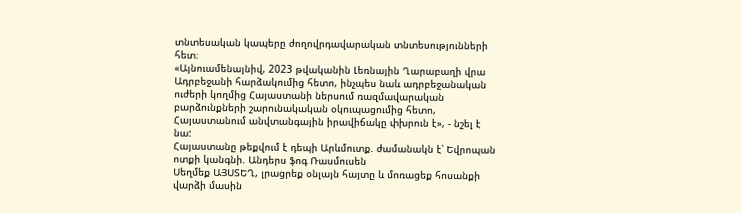տնտեսական կապերը ժողովրդավարական տնտեսությունների հետ։
«Այնուամենայնիվ, 2023 թվականին Լեռնային Ղարաբաղի վրա Ադրբեջանի հարձակումից հետո, ինչպես նաև ադրբեջանական ուժերի կողմից Հայաստանի ներսում ռազմավարական բարձունքների շարունակական օկուպացումից հետո, Հայաստանում անվտանգային իրավիճակը փխրուն է», - նշել է նա:
Հայաստանը թեքվում է դեպի Արևմուտք. ժամանակն է՝ Եվրոպան ոտքի կանգնի. Անդերս ֆոգ Ռասմուսեն
Սեղմեք ԱՅՍՏԵՂ, լրացրեք օնլայն հայտը և մոռացեք հոսանքի վարձի մասին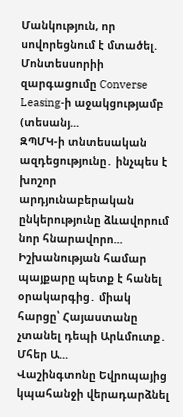Մանկություն, որ սովորեցնում է մտածել. Մոնտեսսորիի զարգացումը Converse Leasing-ի աջակցությամբ (տեսանյ...
ԶՊՄԿ-ի տնտեսական ազդեցությունը․ ինչպես է խոշոր արդյունաբերական ընկերությունը ձևավորում նոր հնարավորո...
Իշխանության համար պայքարը պետք է հանել օրակարգից․ միակ հարցը՝ Հայաստանը չտանել դեպի Արևմուտք․ Մհեր Ա...
Վաշինգտոնը Եվրոպայից կպահանջի վերադարձնել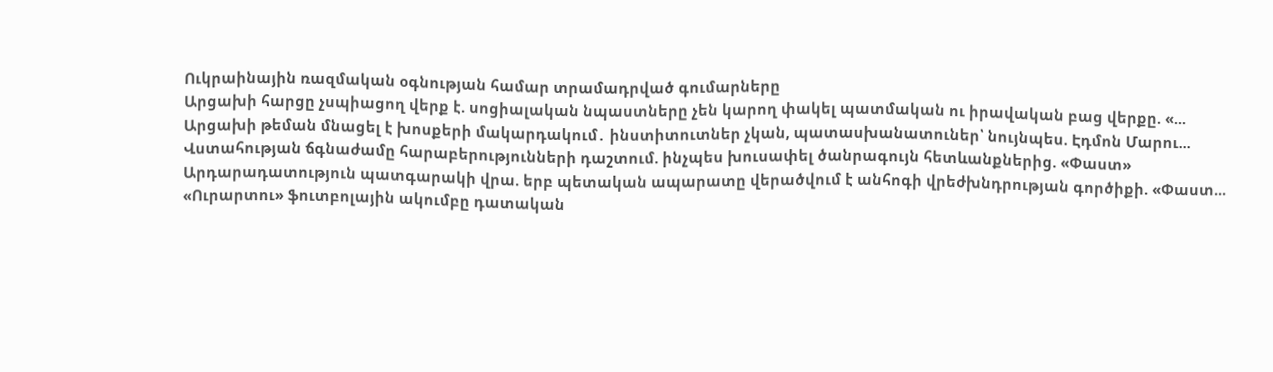Ուկրաինային ռազմական օգնության համար տրամադրված գումարները
Արցախի հարցը չսպիացող վերք է. սոցիալական նպաստները չեն կարող փակել պատմական ու իրավական բաց վերքը. «...
Արցախի թեման մնացել է խոսքերի մակարդակում․ ինստիտուտներ չկան, պատասխանատուներ՝ նույնպես. Էդմոն Մարու...
Վստահության ճգնաժամը հարաբերությունների դաշտում. ինչպես խուսափել ծանրագույն հետևանքներից. «Փաստ»
Արդարադատություն պատգարակի վրա. երբ պետական ապարատը վերածվում է անհոգի վրեժխնդրության գործիքի. «Փաստ...
«Ուրարտու» ֆուտբոլային ակումբը դատական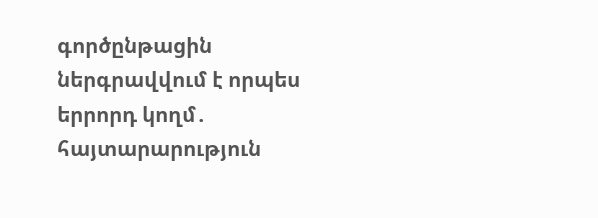գործընթացին ներգրավվում է որպես երրորդ կողմ․ հայտարարություն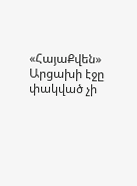«ՀայաՔվեն» Արցախի էջը փակված չի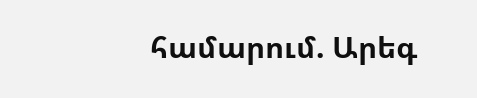համարում. Արեգ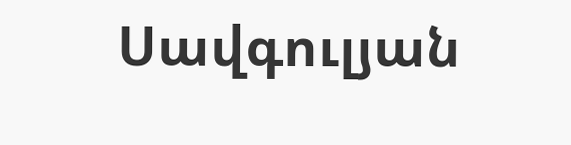Սավգուլյան